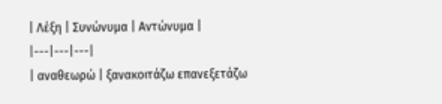| Λέξη | Συνώνυμα | Αντώνυμα |
|---|---|---|
| αναθεωρώ | ξανακοιτάζω επανεξετάζω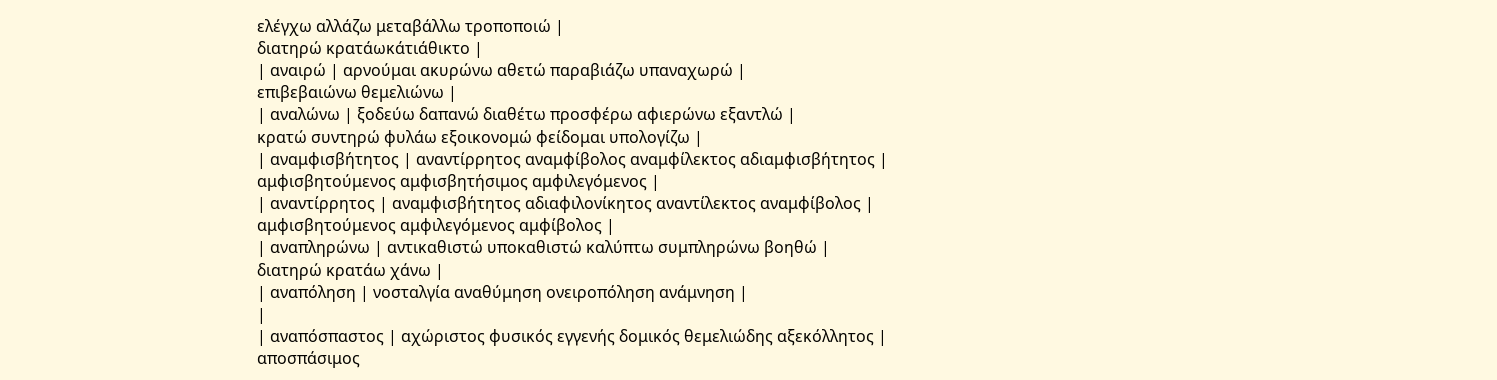ελέγχω αλλάζω μεταβάλλω τροποποιώ |
διατηρώ κρατάωκάτιάθικτο |
| αναιρώ | αρνούμαι ακυρώνω αθετώ παραβιάζω υπαναχωρώ |
επιβεβαιώνω θεμελιώνω |
| αναλώνω | ξοδεύω δαπανώ διαθέτω προσφέρω αφιερώνω εξαντλώ |
κρατώ συντηρώ φυλάω εξοικονομώ φείδομαι υπολογίζω |
| αναμφισβήτητος | αναντίρρητος αναμφίβολος αναμφίλεκτος αδιαμφισβήτητος |
αμφισβητούμενος αμφισβητήσιμος αμφιλεγόμενος |
| αναντίρρητος | αναμφισβήτητος αδιαφιλονίκητος αναντίλεκτος αναμφίβολος |
αμφισβητούμενος αμφιλεγόμενος αμφίβολος |
| αναπληρώνω | αντικαθιστώ υποκαθιστώ καλύπτω συμπληρώνω βοηθώ |
διατηρώ κρατάω χάνω |
| αναπόληση | νοσταλγία αναθύμηση ονειροπόληση ανάμνηση |
|
| αναπόσπαστος | αχώριστος φυσικός εγγενής δομικός θεμελιώδης αξεκόλλητος |
αποσπάσιμος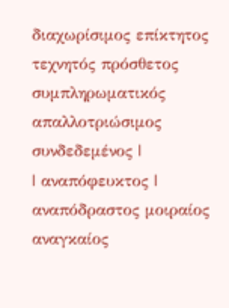διαχωρίσιμος επίκτητος τεχνητός πρόσθετος συμπληρωματικός απαλλοτριώσιμος συνδεδεμένος |
| αναπόφευκτος | αναπόδραστος μοιραίος αναγκαίος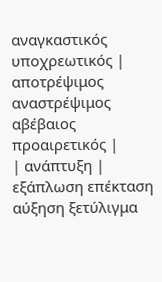αναγκαστικός υποχρεωτικός |
αποτρέψιμος αναστρέψιμος αβέβαιος προαιρετικός |
| ανάπτυξη | εξάπλωση επέκταση αύξηση ξετύλιγμα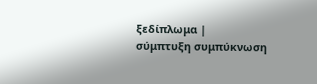ξεδίπλωμα |
σύμπτυξη συμπύκνωση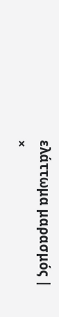ελάττωμα μαρασμός |
×